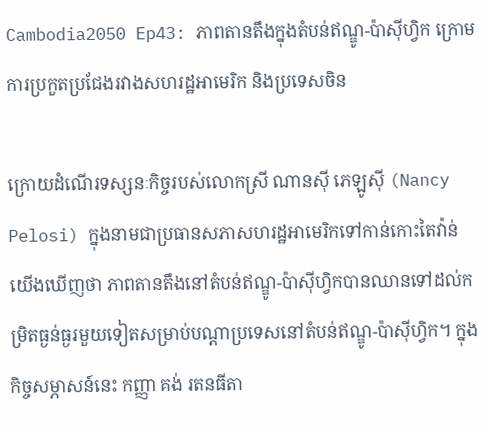Cambodia2050 Ep43: ភាពតានតឹងក្នុងតំបន់ឥណ្ឌូ-ប៉ាស៊ីហ្វិក ក្រោមការប្រកួតប្រជែងរវាងសហរដ្ឋអាមេរិក និងប្រទេសចិន

ក្រោយដំណើរទស្សនៈកិច្ចរបស់លោកស្រី ណានស៊ី ភេឡូស៊ី (Nancy Pelosi) ក្នុងនាមជាប្រធានសភាសហរដ្ឋអាមេរិកទៅកាន់កោះតៃវ៉ាន់ យើងឃើញថា ភាពតានតឹងនៅតំបន់ឥណ្ឌូ-ប៉ាស៊ីហ្វិកបានឈានទៅដល់កម្រិតធ្ងន់ធ្ងរមួយទៀតសម្រាប់បណ្តាប្រទេសនៅតំបន់ឥណ្ឌូ-ប៉ាស៊ីហ្វិក។ ក្នុងកិច្ចសម្ភាសន៍នេះ កញ្ញា គង់ រតនធីតា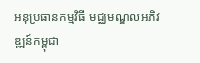អនុប្រធានកម្មវិធី មជ្ឈមណ្ឌលអភិវឌ្ឍន៍កម្ពុជា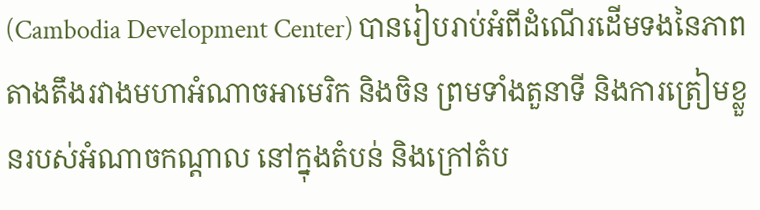(Cambodia Development Center) បានរៀបរាប់អំពីដំណើរដើមទងនៃភាពតាងតឹងរវាងមហាអំណាចអាមេរិក និងចិន ព្រមទាំងតួនាទី និងការត្រៀមខ្លួនរបស់អំណាចកណ្តាល នៅក្នុងតំបន់ និងក្រៅតំប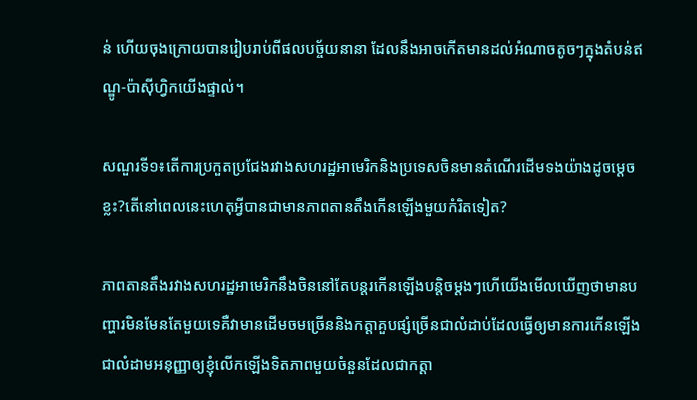ន់ ហើយចុងក្រោយបានរៀបរាប់ពីផលបច្ច័យនានា ដែលនឹងអាចកើតមានដល់អំណាចតូចៗក្នុងតំបន់ឥណ្ឌូ-ប៉ាស៊ីហ្វិកយើងផ្ទាល់។

សណួរទី១៖តើការប្រកួតប្រជែងរវាងសហរដ្ឋអាមេរិកនិងប្រទេសចិនមានតំណើរដើមទងយ៉ាងដូចម្ដេចខ្លះ?តើនៅពេលនេះហេតុអ្វីបានជាមានភាពតានតឹងកើនឡើងមួយកំរិតទៀត?

ភាពតានតឹងរវាងសហរដ្ឋអាមេរិកនឹងចិននៅតែបន្តរកើនឡើងបន្តិចម្ដងៗហើយើងមើលឃើញថាមានបញ្ហារមិនមែនតែមួយទេគឺវាមានដើមចមច្រើននិងកត្តាគួបផ្សំច្រើនជាលំដាប់ដែលធ្វើឲ្យមានការកើនឡើងជាលំដាមអនុញ្ញាឲ្យខ្ញុំលើកឡើងទិតភាពមួយចំនួនដែលជាកត្តា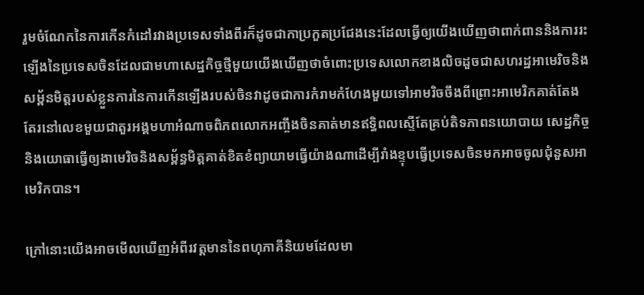រួមចំណែកនៃការកើនកំដៅរវាងប្រទេសទាំងពីរក៏ដូចជាកាប្រកួតប្រជែងនេះដែលធ្វើឲ្យយើងឃើញថាពាក់ពាននិងការរះឡើងនៃប្រទេសចិនដែលជាមហាសេដ្ឋកិច្ចថ្មីមួយយើងឃើញថាចំពោះប្រទេសលោកខាងលិចដួចជាសហរដ្ឋអាមេរិចនិងសម្ព័នមិត្តរបស់ខ្លួនការនៃការកើនឡើងរបស់ចិនវាដូចជាការកំរាមកំហែងមួយទៅអាមរិចចឹងពីព្រោះអាមេរិកគាត់តែងតែរនៅលេខមួយជាតួរអង្គមហាអំណាចពិភពលោកអញ្ចឹងចិនគាត់មានឥទ្ធិពលស្ទើតែគ្រប់តិទភាពនយោបាយ សេដ្ឋកិច្ចនិងយោធាធ្វើឲ្យងាមេរិចនិងសម្ព័ន្ធមិត្តគាត់ខិតខំព្យាយាមធ្វើយ៉ាងណាដើម្បីរាំងខ្ទុបធ្វើប្រទេសចិនមកអាចចូលជុំនួសអាមេរិកបាន។

ក្រៅនោះយើងអាចមើលឃើញអំពីរវត្តមាននៃពហុភាគីនិយមដែលមា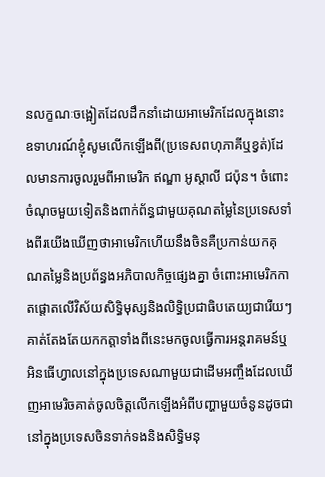នលក្ខណៈចង្អៀតដែលដឹកនាំដោយអាមេរិកដែលក្នុងនោះ ឧទាហរណ៍ខ្ញុំសូមលើកឡើងពី(ប្រទេសពហុភាគីឬខ្វត់)ដែលមានការចូលរួមពីអាមេរិក ឥណ្ឌា អូស្តាលី ជប៉ុន។ ចំពោះចំណុចមួយទៀតនិងពាក់ព័ន្ធជាមួយគុណតម្លៃនៃប្រទេសទាំងពីរយើងឃើញថាអាមេរិកហើយនឹងចិនគឺប្រកាន់យកគុណតម្លៃនិងប្រព័ន្ធងអភិបាលកិច្ចផ្សេងគ្នា ចំពោះអាមេរិកកាតផ្ដោតលើវិស័យសិទ្ធិមុស្សនិងលិទ្ធិប្រជាធិបតេយ្យជារើយៗគាត់តែងតែយកកត្តាទាំងពីនេះមកចូលធ្វើការអន្តរាគមន៍ឬអិនធើហ្វាលនៅក្នុងប្រទេសណាមួយជាដើមអញ្ចឹងដែលឃើញអាមេរិចគាត់ចូលចិត្តលើកឡើងអំពីបញ្ហាមួយចំនូនដូចជានៅក្នុងប្រទេសចិនទាក់ទងនិងសិទ្ធិមនុ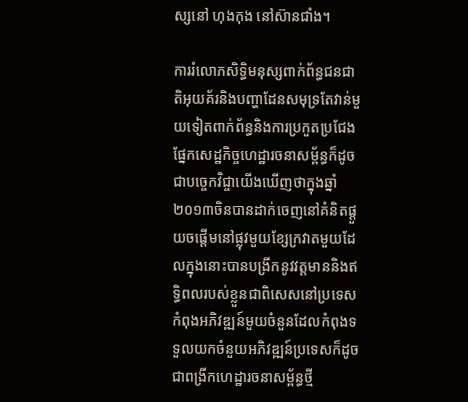ស្សនៅ ហុងកុង នៅស៊ានជាំង។

ការរំលោភសិទ្ធិមនុស្សពាក់ព័ន្ធជនជាតិអុយគ័រនិងបញ្ហាដែនសមុទ្រតែវាន់មួយទៀតពាក់ព័ន្ធនិងការប្រកួតប្រជែងផ្នែកសេដ្ឋកិច្ចហេដ្ឋារចនាសម្ព័ន្ធក៏ដូចជាបច្ចេកវិជ្ចាយើងឃើញថាក្នុងឆ្នាំ២០១៣ចិនបានដាក់ចេញនៅគំនិតផ្ដួយចផ្ដើមនៅផ្លុវមួយខ្សែក្រវាតមួយដែលក្នុងនោះបានបង្រីកនូវវត្តមាននិងឥទ្ធិពលរបស់ខ្លួនជាពិសេសនៅប្រទេសកំពុងអភិវឌ្ឍន៍មួយចំនួនដែលកំពុងទទួលយកចំនួយអភិវឌ្ឍន៍ប្រទេសក៏ដូចជាពង្រីកហេដ្ឋារចនាសម្ព័ន្ធថ្មី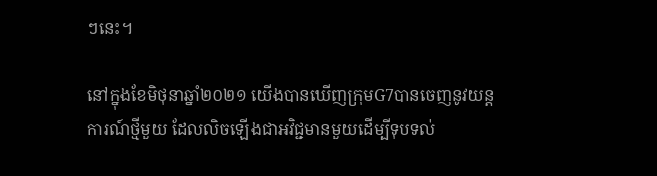ៗនេះ។

នៅក្នុងខែមិថុនាឆ្នាំ២០២១ យើងបានឃើញក្រុមG7បានចេញនូវយន្ដការណ៍ថ្មីមួយ ដែលលិចឡើងជាអវិជ្ជមានមួយដើម្បីទុបទល់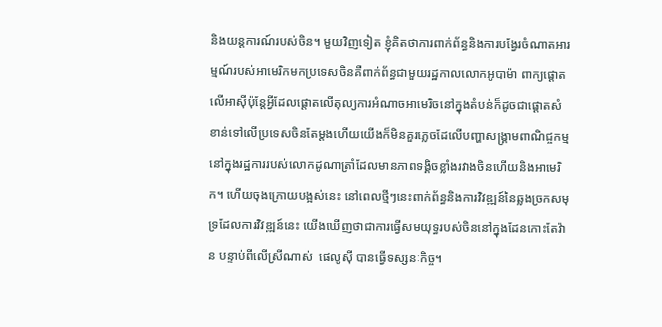និងយន្ដការណ៍របស់ចិន។ មួយវិញទៀត ខ្ញុំគិតថាការពាក់ព័ន្ធនិងការបង្វែរចំណាតអារម្មណ៍របស់អាមេរិកមកប្រទេសចិនគឺពាក់ព័ន្ធជាមួយរដ្ឋកាលលោកអូបាម៉ា ពាក្យផ្ដោតលើអាស៊ីប៉ុន្តែអ្វីដែលផ្តោតលើតុល្យការអំណាចអាមេរិចនៅក្នុងតំបន់ក៏ដូចជាផ្ដោតសំខាន់ទៅលើប្រទេសចិនតែម្ដងហើយយើងក៏មិនគួរភ្លេចដែលើបញ្ហាសង្គ្រាមពាណិជ្ចកម្មនៅក្នុងរដ្ឋការរបស់លោកដូណាត្រាំដែលមានភាពទង្គិចខ្លាំងរវាងចិនហើយនិងអាមេរិក។ ហើយចុងក្រោយបង្អស់នេះ នៅពេលថ្មីៗនេះពាក់ព័ន្ធនិងការវិវឌ្ឍន៍នៃឆ្លងច្រកសមុទ្រដែលការវិវឌ្ឍន៍នេះ យើងឃើញថាជាការធ្វើសមយុទ្ធរបស់ចិននៅក្នុងដែនកោះតែវ៉ាន បន្ទាប់ពីលើស្រីណាស់  ផេលូស៊ី បានធ្វើទស្សនៈកិច្ច។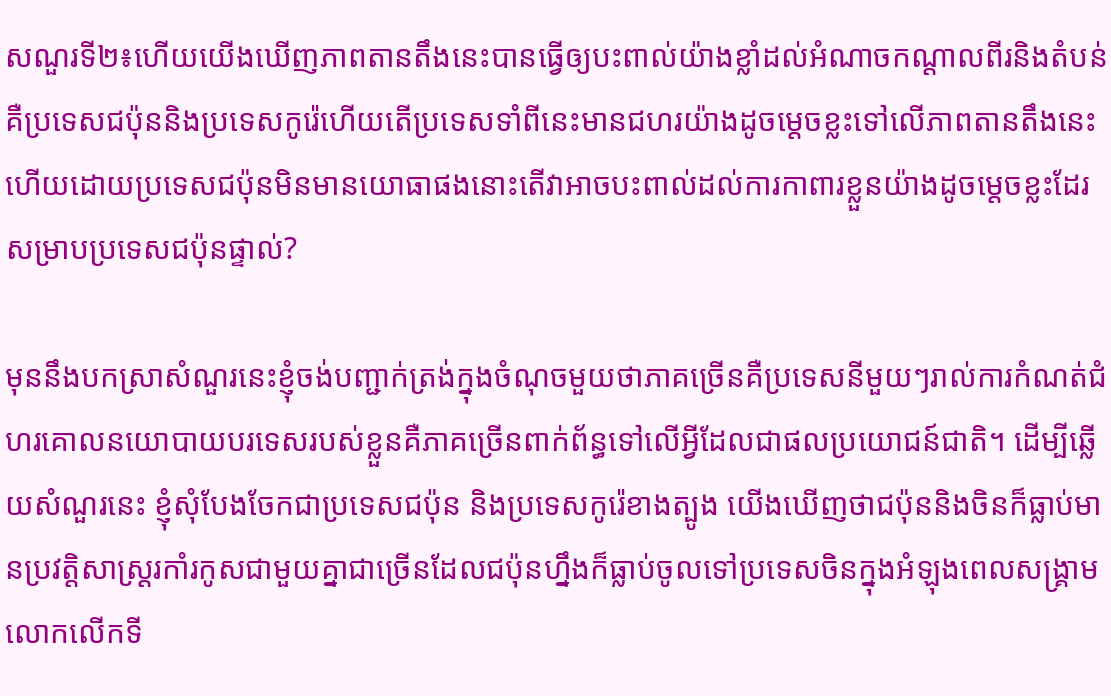សណួរទី២៖ហើយយើងឃើញភាពតានតឹងនេះបានធ្វើឲ្យបះពាល់យ៉ាងខ្លាំដល់អំណាចកណ្ដាលពីរនិងតំបន់គឺប្រទេសជប៉ុននិងប្រទេសកូរ៉េហើយតើប្រទេសទាំពីនេះមានជហរយ៉ាងដូចម្តេចខ្លះទៅលើភាពតានតឹងនេះហើយដោយប្រទេសជប៉ុនមិនមានយោធាផងនោះតើវាអាចបះពាល់ដល់ការកាពារខ្លួនយ៉ាងដូចម្ដេចខ្លះដែរសម្រាបប្រទេសជប៉ុនផ្ទាល់?

មុននឹងបកស្រាសំណួរនេះខ្ញុំចង់បញ្ជាក់ត្រង់ក្នុងចំណុចមួយថាភាគច្រើនគឺប្រទេសនីមួយៗរាល់ការកំណត់ជំហរគោលនយោបាយបរទេសរបស់ខ្លួនគឺភាគច្រើនពាក់ព័ន្ធទៅលើអ្វីដែលជាផលប្រយោជន៍ជាតិ។ ដើម្បីឆ្លើយសំណួរនេះ ខ្ញុំសុំបែងចែកជាប្រទេសជប៉ុន និងប្រទេសកូរ៉េខាងត្បូង យើងឃើញថាជប៉ុននិងចិនក៏ធ្លាប់មានប្រវត្តិសាស្ត្ររកាំរកូសជាមួយគ្នាជាច្រើនដែលជប៉ុនហ្នឹងក៏ធ្លាប់ចូលទៅប្រទេសចិនក្នុងអំឡុងពេលសង្គ្រាមលោកលើកទី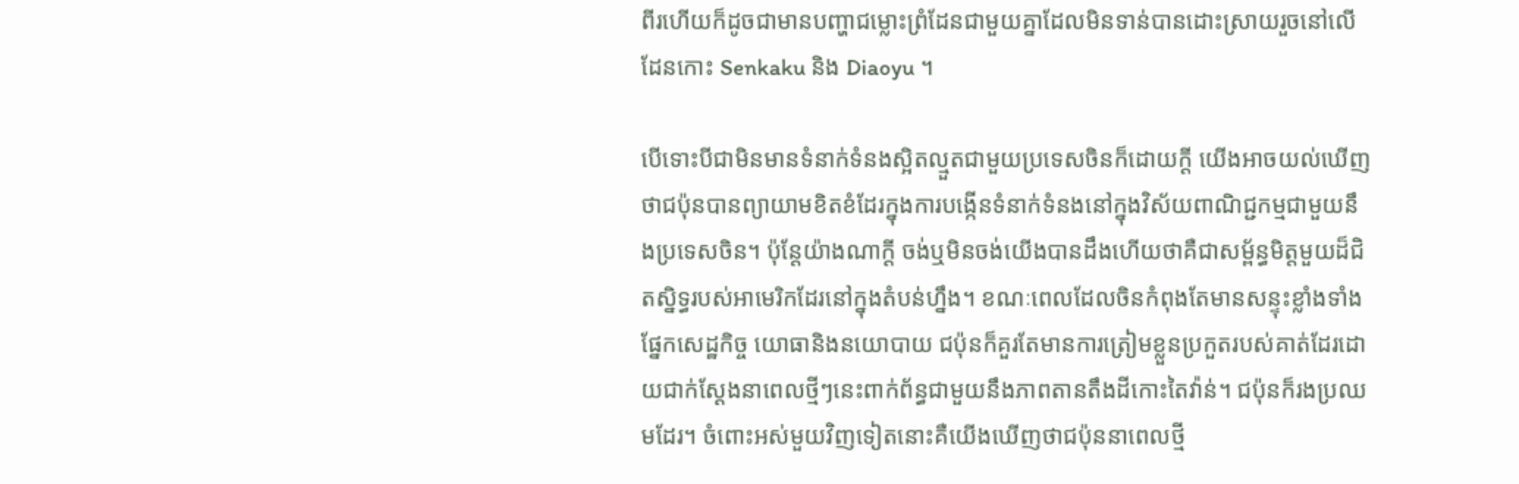ពីរហើយក៏ដូចជាមានបញ្ហាជម្លោះព្រំដែនជាមួយគ្នាដែលមិនទាន់បានដោះស្រាយរួចនៅលើដែនកោះ Senkaku និង Diaoyu ។

បើទោះបីជាមិនមានទំនាក់ទំនងស្អិតល្មួតជាមួយប្រទេសចិនក៏ដោយក្ដី យើងអាចយល់ឃើញថាជប៉ុនបានព្យាយាមខិតខំដែរក្នុងការបង្កើនទំនាក់ទំនងនៅក្នុងវិស័យពាណិជ្ជកម្មជាមួយនឹងប្រទេសចិន។ ប៉ុន្តែយ៉ាងណាក្ដី ចង់ឬមិនចង់យើងបានដឹងហើយថាគឺជាសម្ព័ន្ធមិត្តមួយដ៏ជិតស្និទ្ធរបស់អាមេរិកដែរនៅក្នុងតំបន់ហ្នឹង។ ខណៈពេលដែលចិនកំពុងតែមានសន្ទុះខ្លាំងទាំងផ្នែកសេដ្ឋកិច្ច យោធានិងនយោបាយ ជប៉ុនក៏គួរតែមានការត្រៀមខ្លួនប្រកួតរបស់គាត់ដែរដោយជាក់ស្ដែងនាពេលថ្មីៗនេះពាក់ព័ន្ធជាមួយនឹងភាពតានតឹងដីកោះតៃវ៉ាន់។ ជប៉ុនក៏រងប្រឈមដែរ។ ចំពោះអស់មួយវិញទៀតនោះគឺយើងឃើញថាជប៉ុននាពេលថ្មី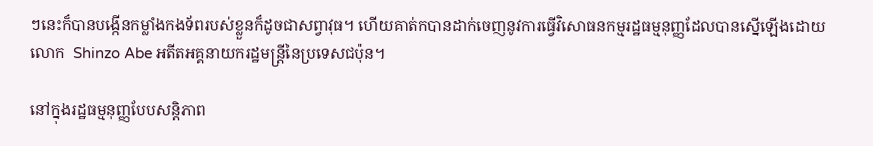ៗនេះក៏បានបង្កើនកម្លាំងកងទ័ពរបស់ខ្លួនក៏ដូចជាសព្វាវុធ។ ហើយគាត់កបានដាក់ចេញនូវការធ្វើវិសោធនកម្មរដ្ឋធម្មនុញ្ញដែលបានស្នើឡើងដោយលោក  Shinzo Abe អតីតអគ្គនាយករដ្ឋមន្ត្រីនៃប្រទេសជប៉ុន។

នៅក្នុងរដ្ឋធម្មនុញ្ញបែបសន្តិភាព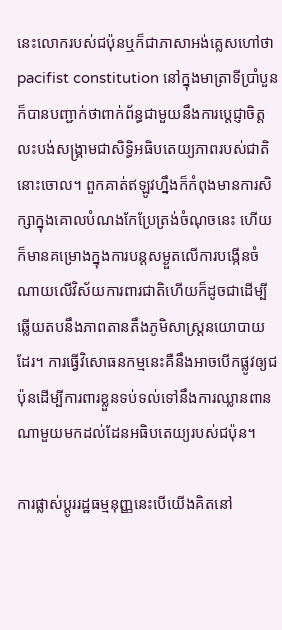នេះលោករបស់ជប៉ុនឬក៏ជាភាសាអង់គ្លេសហៅថា pacifist constitution នៅក្នុងមាត្រាទីប្រាំបួនក៏បានបញ្ជាក់ថាពាក់ព័ន្ធជាមួយនឹងការប្ដេជ្ញាចិត្តលះបង់សង្គ្រាមជាសិទ្ធិអធិបតេយ្យភាពរបស់ជាតិនោះចោល។ ពួកគាត់ឥឡូវហ្នឹងក៏កំពុងមានការសិក្សាក្នុងគោលបំណងកែប្រែត្រង់ចំណុចនេះ ហើយក៏មានគម្រោងក្នុងការបន្តសម្ងួតលើការបង្កើនចំណាយលើវិស័យការពារជាតិហើយក៏ដូចជាដើម្បីឆ្លើយតបនឹងភាពតានតឹងភូមិសាស្ត្រនយោបាយដែរ។ ការធ្វើវិសោធនកម្មនេះគឺនឹងអាចបើកផ្លូវឲ្យជប៉ុនដើម្បីការពារខ្លួនទប់ទល់ទៅនឹងការឈ្លានពានណាមួយមកដល់ដែនអធិបតេយ្យរបស់ជប៉ុន។

ការផ្លាស់ប្ដូររដ្ឋធម្មនុញ្ញនេះបើយើងគិតនៅ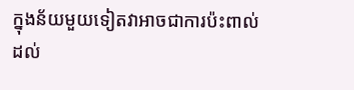ក្នុងន័យមួយទៀតវាអាចជាការប៉ះពាល់ដល់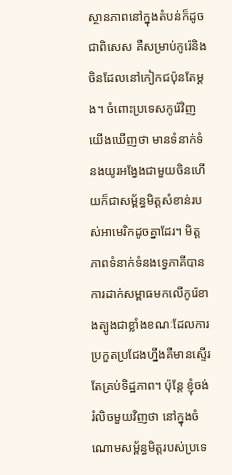ស្ថានភាពនៅក្នុងតំបន់ក៏ដូចជាពិសេស គឺសម្រាប់កូរ៉េនិងចិនដែលនៅកៀកជប៉ុនតែម្ដង។ ចំពោះប្រទេសកូរ៉េវិញ យើងឃើញថា មានទំនាក់ទំនងយូរអង្វែងជាមួយចិនហើយក៏ជាសម្ព័ន្ធមិត្តសំខាន់របស់អាមេរិកដូចគ្នាដែរ។ មិត្តភាពទំនាក់ទំនងទ្វេភាគីបានការដាក់សម្ពាធមកលើកូរ៉េខាងត្បូងជាខ្លាំងខណៈដែលការប្រកួតប្រជែងហ្នឹងគឺមានស្ទើរតែគ្រប់ទិដ្ឋភាព។ ប៉ុន្តែ ខ្ញុំចង់រំលិចមួយវិញថា នៅក្នុងចំណោមសម្ព័ន្ធមិត្តរបស់ប្រទេ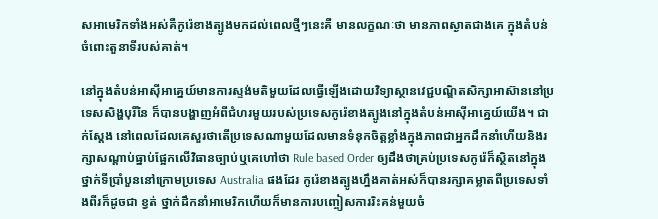សអាមេរិកទាំងអស់គឺកូរ៉េខាងត្បូងមកដល់ពេលថ្មីៗនេះគឺ មានលក្ខណៈថា មានភាពស្ងាតជាងគេ ក្នុងតំបន់ចំពោះតួនាទីរបស់គាត់។

នៅក្នុងតំបន់អាស៊ីអាគ្នេយ៍មានការស្ទង់មតិមួយដែលធ្វើឡើងដោយវិទ្យាស្ថានវេជ្ជបណ្ឌិតសិក្សាអាស៊ាននៅប្រទេសសិង្ហបុរីនៃ ក៏បានបង្ហាញអំពីជំហរមួយរបស់ប្រទេសកូរ៉េខាងត្បូងនៅក្នុងតំបន់អាស៊ីអាគ្នេយ៍យើង។ ជាក់ស្តែង នៅពេលដែលគេសួរថាតើប្រទេសណាមួយដែលមានទំនុកចិត្តខ្លាំងក្នុងភាពជាអ្នកដឹកនាំហើយនិងរក្សាសណ្ដាប់ធ្នាប់ផ្អែកលើវិធានច្បាប់ឬគេហៅថា Rule based Order ឲ្យដឹងថាគ្រប់ប្រទេសកូរ៉េក៏ស្ថិតនៅក្នុងថ្នាក់ទីប្រាំបួននៅក្រោមប្រទេស Australia ផងដែរ កូរ៉េខាងត្បូងហ្នឹងគាត់អស់ក៏បានរក្សាគម្លាតពីប្រទេសទាំងពីរក៏ដូចជា ខ្វត់ ថ្នាក់ដឹកនាំអាមេរិកហើយក៏មានការបញ្ចៀសការរិះគន់មួយចំ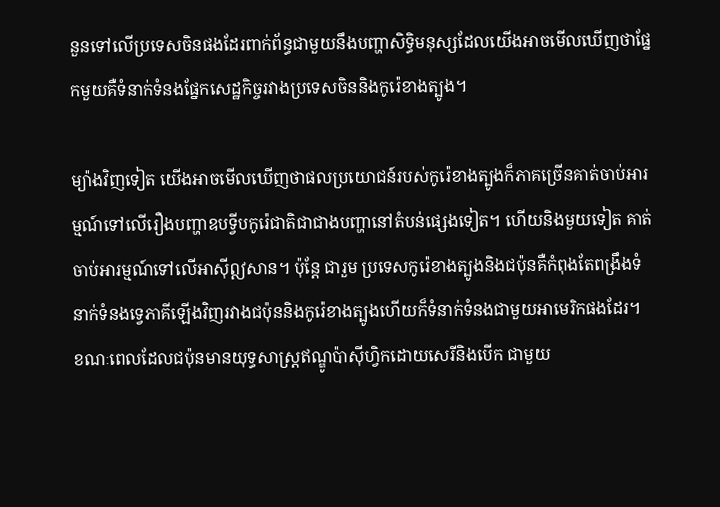នួនទៅលើប្រទេសចិនផងដែរពាក់ព័ន្ធជាមួយនឹងបញ្ហាសិទ្ធិមនុស្សដែលយើងអាចមើលឃើញថាផ្នែកមួយគឺទំនាក់ទំនងផ្នែកសេដ្ឋកិច្ចរវាងប្រទេសចិននិងកូរ៉េខាងត្បូង។

ម្យ៉ាងវិញទៀត យើងអាចមើលឃើញថាផលប្រយោជន៍របស់កូរ៉េខាងត្បូងក៏ភាគច្រើនគាត់ចាប់អារម្មណ៍ទៅលើរឿងបញ្ហាឧបទ្វីបកូរ៉េជាតិជាជាងបញ្ហានៅតំបន់ផ្សេងទៀត។ ហើយនិងមួយទៀត គាត់ចាប់អារម្មណ៍ទៅលើអាស៊ីឦសាន។ ប៉ុន្តែ ជារួម ប្រទេសកូរ៉េខាងត្បូងនិងជប៉ុនគឺកំពុងតែពង្រឹងទំនាក់ទំនងទ្វេភាគីឡើងវិញរវាងជប៉ុននិងកូរ៉េខាងត្បូងហើយក៏ទំនាក់ទំនងជាមួយអាមេរិកផងដែរ។ ខណៈពេលដែលជប៉ុនមានយុទ្ធសាស្ត្រឥណ្ឌូប៉ាស៊ីហ្វិកដោយសេរីនិងបើក ជាមួយ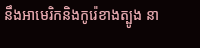នឹងអាមេរិកនិងកូរ៉េខាងត្បូង នា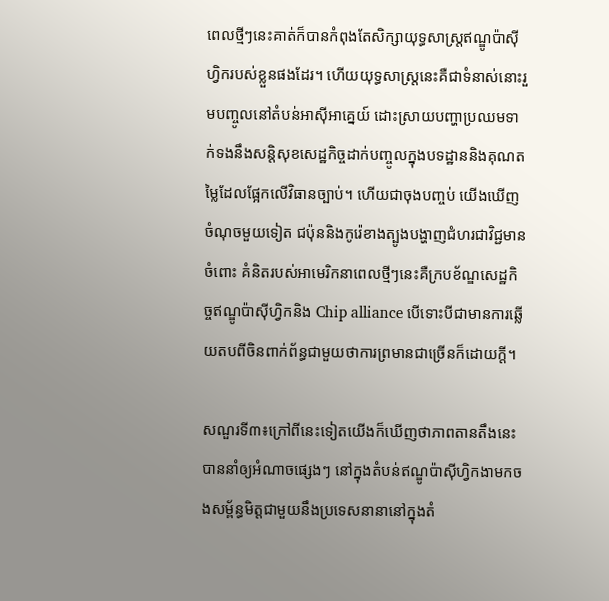ពេលថ្មីៗនេះគាត់ក៏បានកំពុងតែសិក្សាយុទ្ធសាស្ត្រឥណ្ឌូប៉ាស៊ីហ្វិករបស់ខ្លួនផងដែរ។ ហើយយុទ្ធសាស្ត្រនេះគឺជាទំនាស់នោះរួមបញ្ចូលនៅតំបន់អាស៊ីអាគ្នេយ៍ ដោះស្រាយបញ្ហាប្រឈមទាក់ទងនឹងសន្តិសុខសេដ្ឋកិច្ចដាក់បញ្ចូលក្នុងបទដ្ឋាននិងគុណតម្លៃដែលផ្អែកលើវិធានច្បាប់។ ហើយជាចុងបញ្ចប់ យើងឃើញចំណុចមួយទៀត ជប៉ុននិងកូរ៉េខាងត្បូងបង្ហាញជំហរជាវិជ្ជមានចំពោះ គំនិតរបស់អាមេរិកនាពេលថ្មីៗនេះគឺក្របខ័ណ្ឌសេដ្ឋកិច្ចឥណ្ឌូប៉ាស៊ីហ្វិកនិង Chip alliance បើទោះបីជាមានការឆ្លើយតបពីចិនពាក់ព័ន្ធជាមួយថាការព្រមានជាច្រើនក៏ដោយក្ដី។

សណួរទី៣៖ក្រៅពីនេះទៀតយើងក៏ឃើញថាភាពតានតឹងនេះបាននាំឲ្យអំណាចផ្សេងៗ នៅក្នុងតំបន់ឥណ្ឌូប៉ាស៊ីហ្វិកងាមកចងសម្ព័ន្ធមិត្តជាមួយនឹងប្រទេសនានានៅក្នុងតំ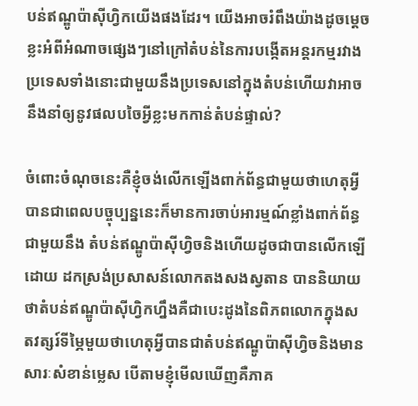បន់ឥណ្ឌូប៉ាស៊ីហ្វិកយើងផងដែរ។ យើងអាចរំពឹងយ៉ាងដូចម្តេចខ្លះអំពីអំណាចផ្សេងៗនៅក្រៅតំបន់នៃការបង្កើតអន្តរកម្មរវាងប្រទេសទាំងនោះជាមួយនឹងប្រទេសនៅក្នុងតំបន់ហើយវាអាចនឹងនាំឲ្យនូវផលបចៃអ្វីខ្លះមកកាន់តំបន់ផ្ទាល់?

ចំពោះចំណុចនេះគឺខ្ញុំចង់លើកឡើងពាក់ព័ន្ធជាមួយថាហេតុអ្វីបានជាពេលបច្ចុប្បន្ននេះក៏មានការចាប់អារម្មណ៍ខ្លាំងពាក់ព័ន្ធជាមួយនឹង តំបន់ឥណ្ឌូប៉ាស៊ីហ្វិចនិងហើយដូចជាបានលើកឡើដោយ ដកស្រង់ប្រសាសន៍លោកតងសងស្វតាន បាននិយាយថាតំបន់ឥណ្ឌូប៉ាស៊ីហ្វិកហ្នឹងគឺជាបេះដូងនៃពិភពលោកក្នុងសតវត្សរ៍ទីម្ភៃមួយថាហេតុអ្វីបានជាតំបន់ឥណ្ឌូប៉ាស៊ីហ្វិចនិងមានសារៈសំខាន់ម្លេស បើតាមខ្ញុំមើលឃើញគឺភាគ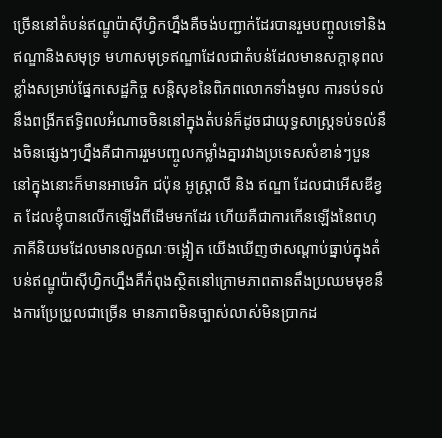ច្រើននៅតំបន់ឥណ្ឌូប៉ាស៊ីហ្វិកហ្នឹងគឺចង់បញ្ជាក់ដែរបានរួមបញ្ចូលទៅនិងឥណ្ឌានិងសមុទ្រ មហាសមុទ្រឥណ្ឌាដែលជាតំបន់ដែលមានសក្ដានុពលខ្លាំងសម្រាប់ផ្នែកសេដ្ឋកិច្ច សន្តិសុខនៃពិភពលោកទាំងមូល ការទប់ទល់នឹងពង្រីកឥទ្ធិពលអំណាចចិននៅក្នុងតំបន់ក៏ដូចជាយុទ្ធសាស្ត្រទប់ទល់នឹងចិនផ្សេងៗហ្នឹងគឺជាការរួមបញ្ចូលកម្លាំងគ្នារវាងប្រទេសសំខាន់ៗបួន នៅក្នុងនោះក៏មានអាមេរិក ជប៉ុន អូស្ត្រាលី និង ឥណ្ឌា ដែលជាអើសឌីខ្វត ដែលខ្ញុំបានលើកឡើងពីដើមមកដែរ ហើយគឺជាការកើនឡើងនៃពហុភាគីនិយមដែលមានលក្ខណៈចង្អៀត យើងឃើញថាសណ្ដាប់ធ្នាប់ក្នុងតំបន់ឥណ្ឌូប៉ាស៊ីហ្វិកហ្នឹងគឺកំពុងស្ថិតនៅក្រោមភាពតានតឹងប្រឈមមុខនឹងការប្រែប្រួលជាច្រើន មានភាពមិនច្បាស់លាស់មិនប្រាកដ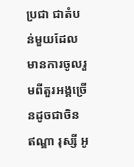ប្រជា ជាតំបន់មួយដែលមានការចូលរួមពីតួរអង្គច្រើនដូចជាចិន ឥណ្ឌា រុស្សី អូ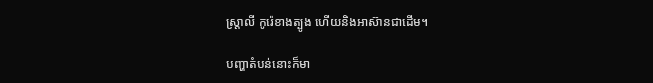ស្ត្រាលី កូរ៉េខាងត្បូង ហើយនិងអាស៊ានជាដើម។

បញ្ហាតំបន់នោះក៏មា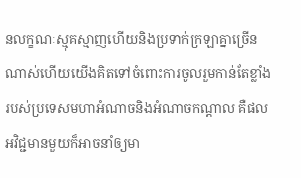នលក្ខណៈស្មុគស្មាញហើយនិងប្រទាក់ក្រឡាគ្នាច្រើនណាស់ហើយយើងគិតទៅចំពោះការចូលរួមកាន់តែខ្លាំងរបស់ប្រទេសមហាអំណាចនិងអំណាចកណ្តាល គឺផលអវិជ្ជមានមួយក៏អាចនាំឲ្យមា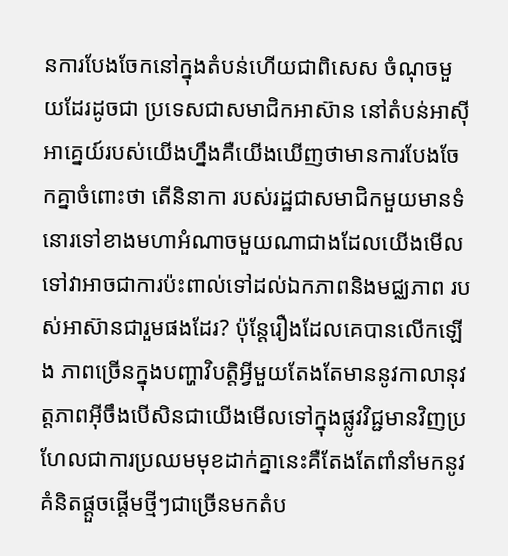នការបែងចែកនៅក្នុងតំបន់ហើយជាពិសេស ចំណុចមួយដែរដូចជា ប្រទេសជាសមាជិកអាស៊ាន នៅតំបន់អាស៊ីអាគ្នេយ៍របស់យើងហ្នឹងគឺយើងឃើញថាមានការបែងចែកគ្នាចំពោះថា តើនិនាកា របស់រដ្ឋជាសមាជិកមួយមានទំនោរទៅខាងមហាអំណាចមួយណាជាងដែលយើងមើលទៅវាអាចជាការប៉ះពាល់ទៅដល់ឯកភាពនិងមជ្ឈភាព របស់អាស៊ានជារួមផងដែរ? ប៉ុន្តែរឿងដែលគេបានលើកឡើង ភាពច្រើនក្នុងបញ្ហាវិបត្តិអ្វីមួយតែងតែមាននូវកាលានុវត្តភាពអ៊ីចឹងបើសិនជាយើងមើលទៅក្នុងផ្លូវវិជ្ជមានវិញប្រហែលជាការប្រឈមមុខដាក់គ្នានេះគឺតែងតែពាំនាំមកនូវគំនិតផ្តួចផ្តើមថ្មីៗជាច្រើនមកតំប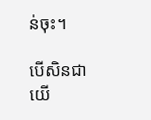ន់ចុះ។

បើសិនជាយើ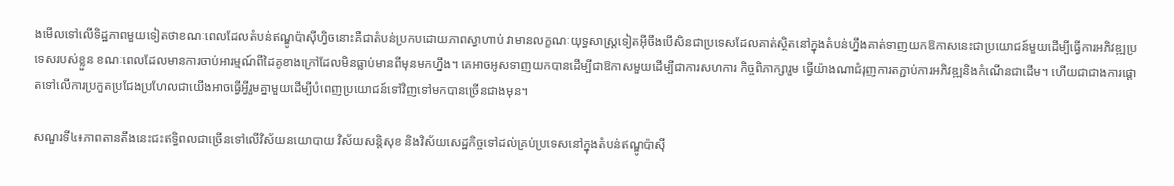ងមើលទៅលើទិដ្ឋភាពមួយទៀតថាខណៈពេលដែលតំបន់ឥណ្ឌូប៉ាស៊ីហ្វិចនោះគឺជាតំបន់ប្រកបដោយភាពស្វាហាប់ វាមានលក្ខណៈយុទ្ធសាស្ត្រទៀតអ៊ីចឹងបើសិនជាប្រទេសដែលគាត់ស្ថិតនៅក្នុងតំបន់ហ្នឹងគាត់ទាញយកឱកាសនេះជាប្រយោជន៍មួយដើម្បីធ្វើការអភិវឌ្ឍប្រទេសរបស់ខ្លួន ខណៈពេលដែលមានការចាប់អារម្មណ៍ពីដៃគូខាងក្រៅដែលមិនធ្លាប់មានពីមុនមកហ្នឹង។ គេអាចអូសទាញយកបានដើម្បីជាឱកាសមួយដើម្បីជាការសហការ កិច្ចពិភាក្សារួម ធ្វើយ៉ាងណាជំរុញការតភ្ជាប់ការអភិវឌ្ឍនិងកំណើនជាដើម។ ហើយជាជាងការផ្តោតទៅលើការប្រកួតប្រជែងប្រហែលជាយើងអាចធ្វើអ្វីរួមគ្នាមួយដើម្បីបំពេញប្រយោជន៍ទៅវិញទៅមកបានច្រើនជាងមុន។

សណួរទី៤៖ភាពតានតឹងនេះជះឥទ្ធិពលជាច្រើនទៅលើវិស័យនយោបាយ វិស័យសន្តិសុខ និងវិស័យសេដ្ឋកិច្ចទៅដល់គ្រប់ប្រទេសនៅក្នុងតំបន់ឥណ្ឌូប៉ាស៊ី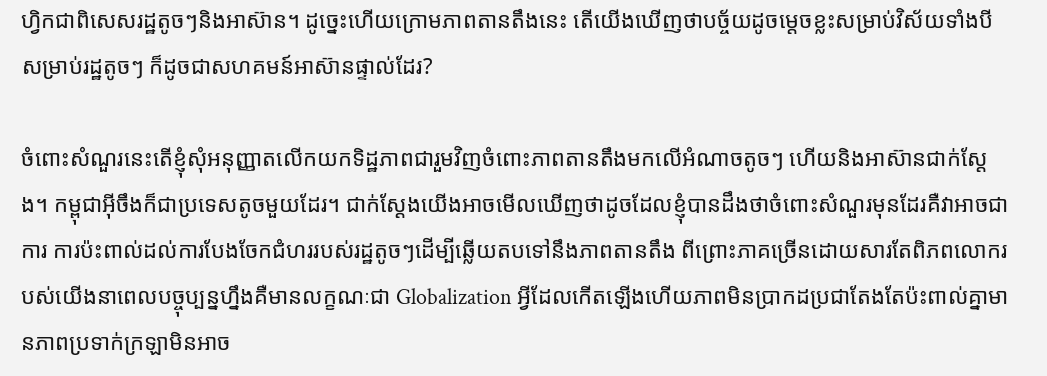ហ្វិកជាពិសេសរដ្ឋតូចៗនិងអាស៊ាន។ ដូច្នេះហើយក្រោមភាពតានតឹងនេះ តើយើងឃើញថាបច្ច័យដូចម្តេចខ្លះសម្រាប់វិស័យទាំងបី សម្រាប់រដ្ឋតូចៗ ក៏ដូចជាសហគមន៍អាស៊ានផ្ទាល់ដែរ?

ចំពោះសំណួរនេះតើខ្ញុំសុំអនុញ្ញាតលើកយកទិដ្ឋភាពជារួមវិញចំពោះភាពតានតឹងមកលើអំណាចតូចៗ ហើយនិងអាស៊ានជាក់ស្ដែង។ កម្ពុជាអ៊ីចឹងក៏ជាប្រទេសតូចមួយដែរ។ ជាក់ស្ដែងយើងអាចមើលឃើញថាដូចដែលខ្ញុំបានដឹងថាចំពោះសំណួរមុនដែរគឺវាអាចជាការ ការប៉ះពាល់ដល់ការបែងចែកជំហររបស់រដ្ឋតូចៗដើម្បីឆ្លើយតបទៅនឹងភាពតានតឹង ពីព្រោះភាគច្រើនដោយសារតែពិភពលោករបស់យើងនាពេលបច្ចុប្បន្នហ្នឹងគឺមានលក្ខណៈជា Globalization អ្វីដែលកើតឡើងហើយភាពមិនប្រាកដប្រជាតែងតែប៉ះពាល់គ្នាមានភាពប្រទាក់ក្រឡាមិនអាច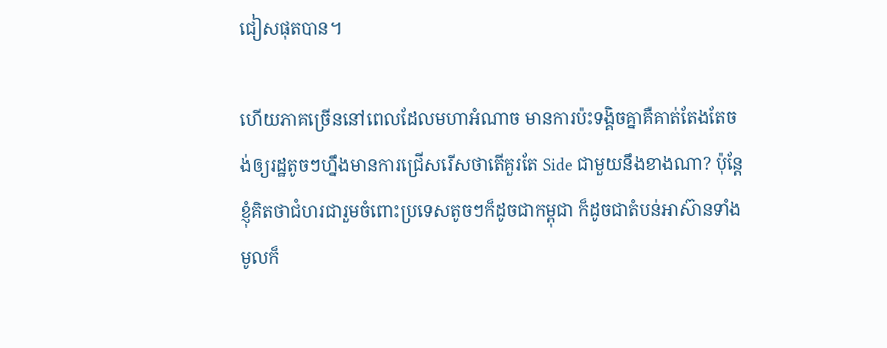ជៀសផុតបាន។

ហើយភាគច្រើននៅពេលដែលមហាអំណាច មានការប៉ះទង្គិចគ្នាគឺគាត់តែងតែចង់ឲ្យរដ្ឋតូចៗហ្នឹងមានការជ្រើសរើសថាតើគួរតែ Side ជាមួយនឹងខាងណា? ប៉ុន្តែខ្ញុំគិតថាជំហរជារួមចំពោះប្រទេសតូចៗក៏ដូចជាកម្ពុជា ក៏ដូចជាតំបន់អាស៊ានទាំងមូលក៏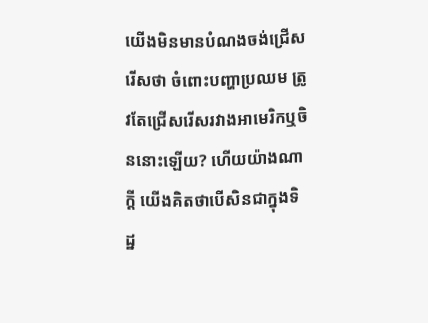យើងមិនមានបំណងចង់ជ្រើសរើសថា ចំពោះបញ្ហាប្រឈម ត្រូវតែជ្រើសរើសរវាងអាមេរិកឬចិននោះឡើយ? ហើយយ៉ាងណាក្ដី យើងគិតថាបើសិនជាក្នុងទិដ្ឋ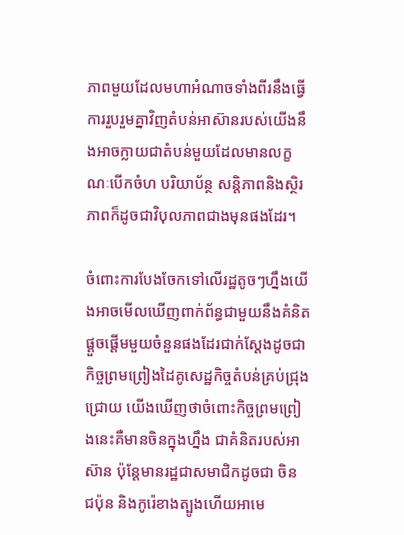ភាពមួយដែលមហាអំណាចទាំងពីរនឹងធ្វើការរួបរួមគ្នាវិញតំបន់អាស៊ានរបស់យើងនឹងអាចក្លាយជាតំបន់មួយដែលមានលក្ខណៈបើកចំហ បរិយាប័ន្ថ សន្តិភាពនិងស្ថិរភាពក៏ដូចជាវិបុលភាពជាងមុនផងដែរ។

ចំពោះការបែងចែកទៅលើរដ្ឋតូចៗហ្នឹងយើងអាចមើលឃើញពាក់ព័ន្ធជាមួយនឹងគំនិតផ្តួចផ្តើមមួយចំនួនផងដែរជាក់ស្តែងដូចជាកិច្ចព្រមព្រៀងដៃគូសេដ្ឋកិច្ចតំបន់គ្រប់ជ្រុងជ្រោយ យើងឃើញថាចំពោះកិច្ចព្រមព្រៀងនេះគឺមានចិនក្នុងហ្នឹង ជាគំនិតរបស់អាស៊ាន ប៉ុន្តែមានរដ្ឋជាសមាជិកដូចជា ចិន ជប៉ុន និងកូរ៉េខាងត្បូងហើយអាមេ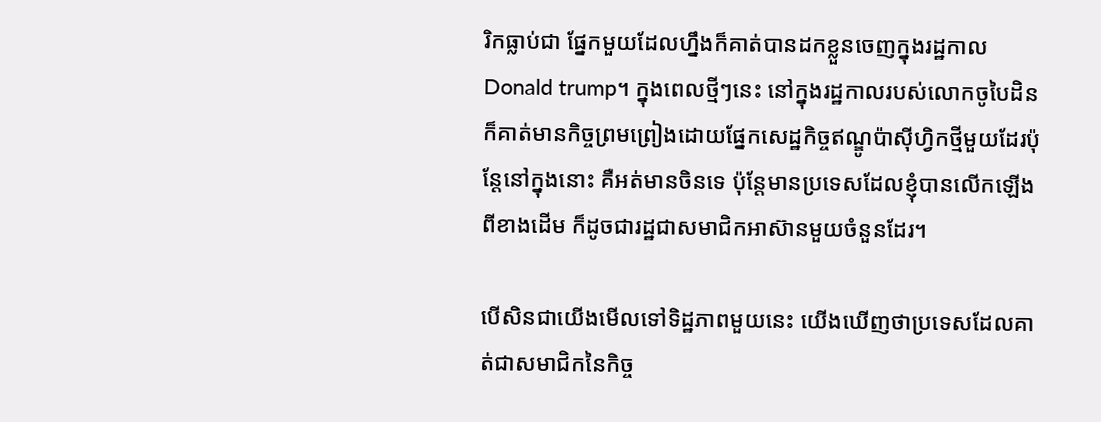រិកធ្លាប់ជា ផ្នែកមួយដែលហ្នឹងក៏គាត់បានដកខ្លួនចេញក្នុងរដ្ឋកាល Donald trump។ ក្នុងពេលថ្មីៗនេះ នៅក្នុងរដ្ឋកាលរបស់លោកចូបៃដិនក៏គាត់មានកិច្ចព្រមព្រៀងដោយផ្នែកសេដ្ឋកិច្ចឥណ្ឌូប៉ាស៊ីហ្វិកថ្មីមួយដែរប៉ុន្តែនៅក្នុងនោះ គឺអត់មានចិនទេ ប៉ុន្តែមានប្រទេសដែលខ្ញុំបានលើកឡើងពីខាងដើម ក៏ដូចជារដ្ឋជាសមាជិកអាស៊ានមួយចំនួនដែរ។

បើសិនជាយើងមើលទៅទិដ្ឋភាពមួយនេះ យើងឃើញថាប្រទេសដែលគាត់ជាសមាជិកនៃកិច្ច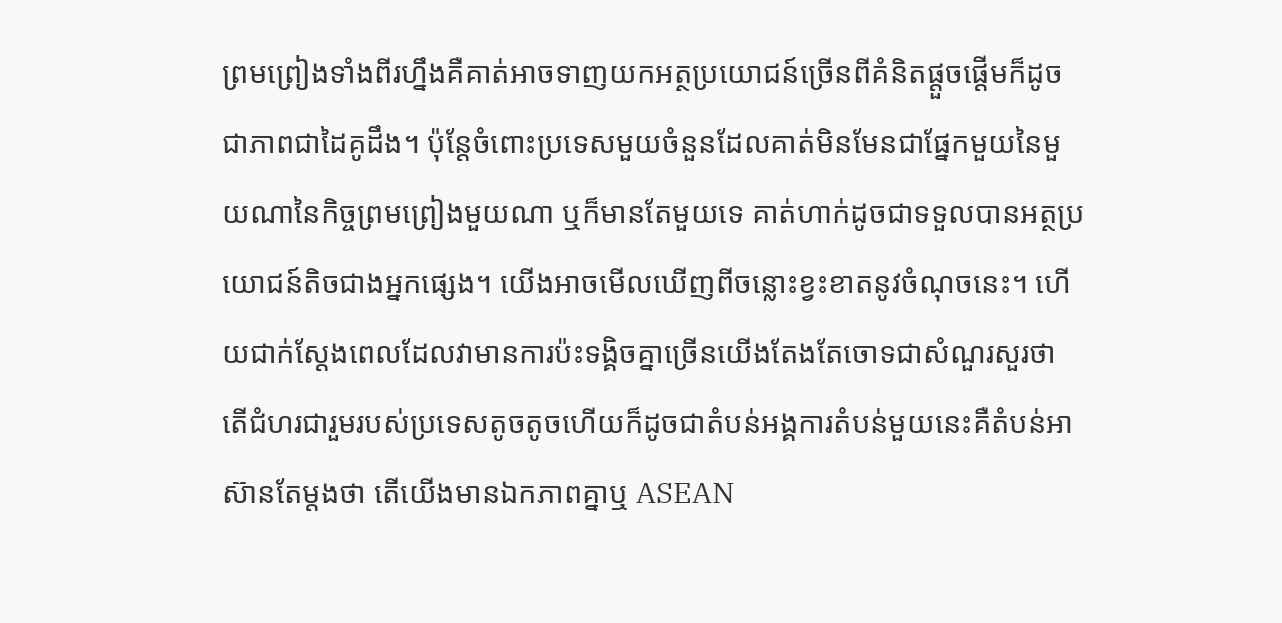ព្រមព្រៀងទាំងពីរហ្នឹងគឺគាត់អាចទាញយកអត្ថប្រយោជន៍ច្រើនពីគំនិតផ្ដួចផ្ដើមក៏ដូចជាភាពជាដៃគូដឹង។ ប៉ុន្តែចំពោះប្រទេសមួយចំនួនដែលគាត់មិនមែនជាផ្នែកមួយនៃមួយណានៃកិច្ចព្រមព្រៀងមួយណា ឬក៏មានតែមួយទេ គាត់ហាក់ដូចជាទទួលបានអត្ថប្រយោជន៍តិចជាងអ្នកផ្សេង។ យើងអាចមើលឃើញពីចន្លោះខ្វះខាតនូវចំណុចនេះ។ ហើយជាក់ស្តែងពេលដែលវាមានការប៉ះទង្គិចគ្នាច្រើនយើងតែងតែចោទជាសំណួរសួរថា តើជំហរជារួមរបស់ប្រទេសតូចតូចហើយក៏ដូចជាតំបន់អង្គការតំបន់មួយនេះគឺតំបន់អាស៊ានតែម្តងថា តើយើងមានឯកភាពគ្នាឬ ASEAN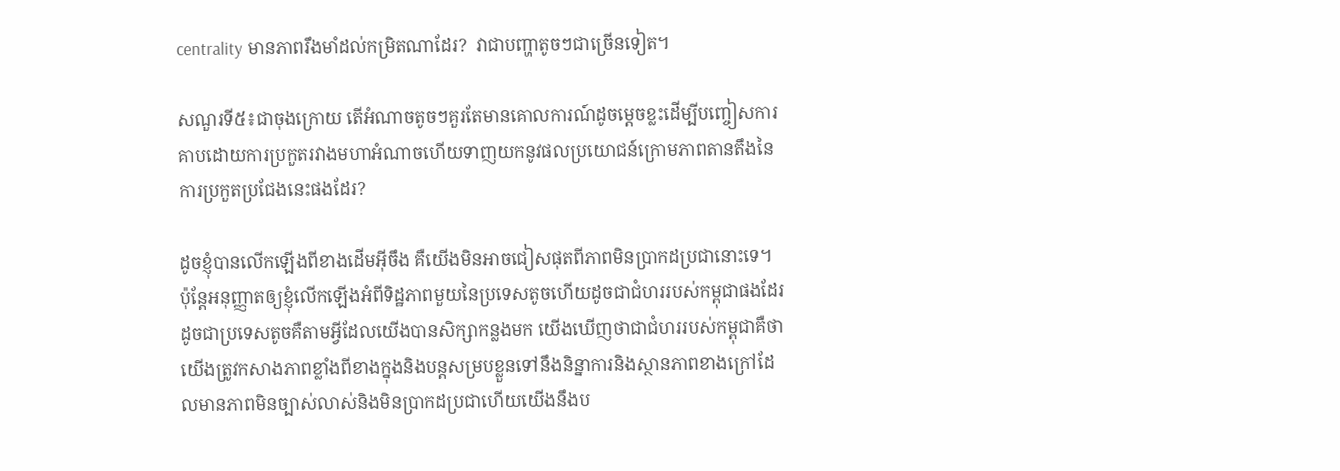centrality មានភាពរឹងមាំដល់កម្រិតណាដែរ?  វាជាបញ្ហាតូចៗជាច្រើនទៀត។

សណួរទី៥៖ជាចុងក្រោយ តើអំណាចតូចៗគួរតែមានគោលការណ៍ដូចម្ដេចខ្លះដើម្បីបញ្ចៀសការគាបដោយការប្រកួតរវាងមហាអំណាចហើយទាញយកនូវផលប្រយោជន៍ក្រោមភាពតានតឹងនៃការប្រកួតប្រជែងនេះផងដែរ?

ដូចខ្ញុំបានលើកឡើងពីខាងដើមអ៊ីចឹង គឺយើងមិនអាចជៀសផុតពីភាពមិនប្រាកដប្រជានោះទេ។ ប៉ុន្តែអនុញ្ញាតឲ្យខ្ញុំលើកឡើងអំពីទិដ្ឋភាពមួយនៃប្រទេសតូចហើយដូចជាជំហររបស់កម្ពុជាផងដែរដូចជាប្រទេសតូចគឺតាមអ្វីដែលយើងបានសិក្សាកន្លងមក យើងឃើញថាជាជំហររបស់កម្ពុជាគឺថាយើងត្រូវកសាងភាពខ្លាំងពីខាងក្នុងនិងបន្តសម្របខ្លួនទៅនឹងនិន្នាការនិងស្ថានភាពខាងក្រៅដែលមានភាពមិនច្បាស់លាស់និងមិនប្រាកដប្រជាហើយយើងនឹងប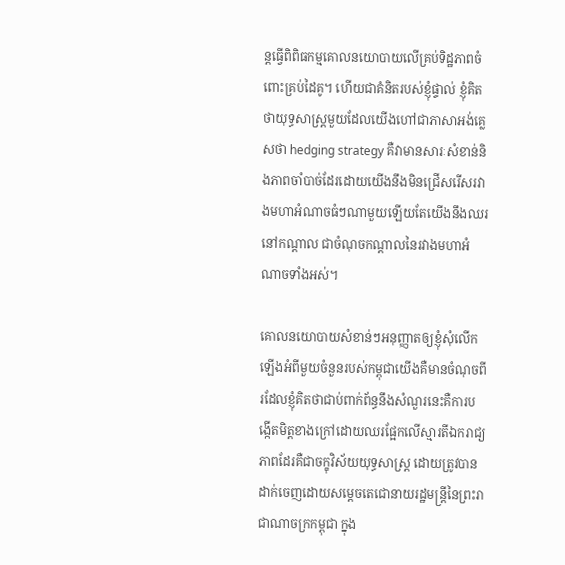ន្តធ្វើពិពិធកម្មគោលនយោបាយលើគ្រប់ទិដ្ឋភាពចំពោះគ្រប់ដៃគូ។ ហើយជាគំនិតរបស់ខ្ញុំផ្ទាល់ ខ្ញុំគិតថាយុទ្ធសាស្ត្រមួយដែលយើងហៅជាភាសាអង់គ្លេសថា hedging strategy គឺវាមានសារៈសំខាន់និងភាពចាំបាច់ដែរដោយយើងនឹងមិនជ្រើសរើសរវាងមហាអំណាចធំៗណាមួយឡើយតែយើងនឹងឈរនៅកណ្តាល ជាចំណុចកណ្តាលនៃរវាងមហាអំណាចទាំងអស់។

គោលនយោបាយសំខាន់ៗអនុញ្ញាតឲ្យខ្ញុំសុំលើកឡើងអំពីមួយចំនួនរបស់កម្ពុជាយើងគឺមានចំណុចពីរដែលខ្ញុំគិតថាជាប់ពាក់ព័ន្ធនឹងសំណួរនេះគឺការបង្កើតមិត្តខាងក្រៅដោយឈរផ្អែកលើស្មារតីឯករាជ្យភាពដែរគឺជាចក្ខុវិស័យយុទ្ធសាស្ត្រ ដោយត្រូវបានដាក់ចេញដោយសម្តេចតេជោនាយរដ្ឋមន្ត្រីនៃព្រះរាជាណាចក្រកម្ពុជា ក្នុង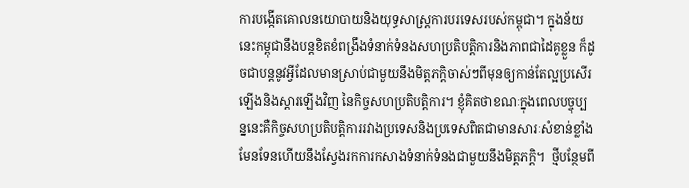ការបង្កើតគោលនយោបាយនិងយុទ្ធសាស្ត្រការបរទេសរបស់កម្ពុជា។ ក្នុងន័យនេះកម្ពុជានឹងបន្តខិតខំពង្រឹងទំនាក់ទំនងសហប្រតិបត្តិការនិងភាពជាដៃគូខ្លួន ក៏ដូចជាបន្តនូវអ្វីដែលមានស្រាប់ជាមួយនឹងមិត្តភក្តិចាស់ៗពីមុនឲ្យកាន់តែល្អប្រសើរឡើងនិងស្ដារឡើងវិញ នៃកិច្ចសហប្រតិបត្តិការ។ ខ្ញុំគិតថាខណៈក្នុងពេលបច្ចុប្បន្ននេះគឺកិច្ចសហប្រតិបត្តិការរវាងប្រទេសនិងប្រទេសពិតជាមានសារៈសំខាន់ខ្លាំងមែនទែនហើយនឹងស្វែងរកការកសាងទំនាក់ទំនងជាមួយនឹងមិត្តភក្ដិ។  ថ្មីបន្ថែមពី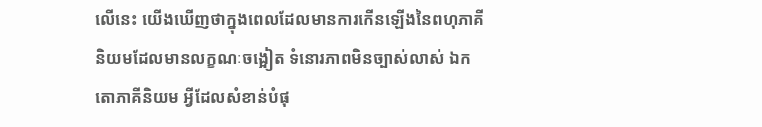លើនេះ យើងឃើញថាក្នុងពេលដែលមានការកើនឡើងនៃពហុភាគីនិយមដែលមានលក្ខណៈចង្អៀត ទំនោរភាពមិនច្បាស់លាស់ ឯកតោភាគីនិយម អ្វីដែលសំខាន់បំផុ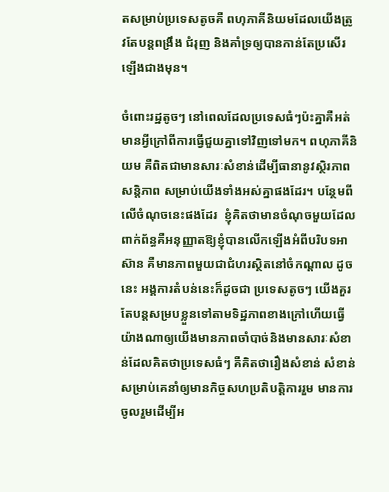តសម្រាប់ប្រទេសតូចគឺ ពហុភាគីនិយមដែលយើងត្រូវតែបន្តពង្រឹង ជំរុញ និងគាំទ្រឲ្យបានកាន់តែប្រសើរឡើងជាងមុន។

ចំពោះរដ្ឋតូចៗ នៅពេលដែលប្រទេសធំៗប៉ះគ្នាគឺអត់មានអី្វក្រៅពីការធ្វើជួយគ្នាទៅវិញទៅមក។ ពហុភាគីនិយម គឺពិតជាមានសារៈសំខាន់ដើម្បីធានានូវស្ថិរភាព សន្តិភាព សម្រាប់យើងទាំងអស់គ្នាផងដែរ។ បន្ថែមពីលើចំណុចនេះផងដែរ  ខ្ញុំគិតថាមានចំណុចមួយដែលពាក់ព័ន្ធគឺអនុញ្ញាតឱ្យខ្ញុំបានលើកឡើងអំពីបរិបទអាស៊ាន គឺមានភាពមួយជាជំហរស្ថិតនៅចំកណ្តាល ដូចនេះ អង្គការតំបន់នេះក៏ដូចជា ប្រទេសតូចៗ យើងគួរតែបន្តសម្របខ្លួនទៅតាមទិដ្ឋភាពខាងក្រៅហើយធ្វើយ៉ាងណាឲ្យយើងមានភាពចាំបាច់និងមានសារៈសំខាន់ដែលគិតថាប្រទេសធំៗ គឺគិតថារឿងសំខាន់ សំខាន់សម្រាប់គេនាំឲ្យមានកិច្ចសហប្រតិបត្តិការរួម មានការចូលរួមដើម្បីអ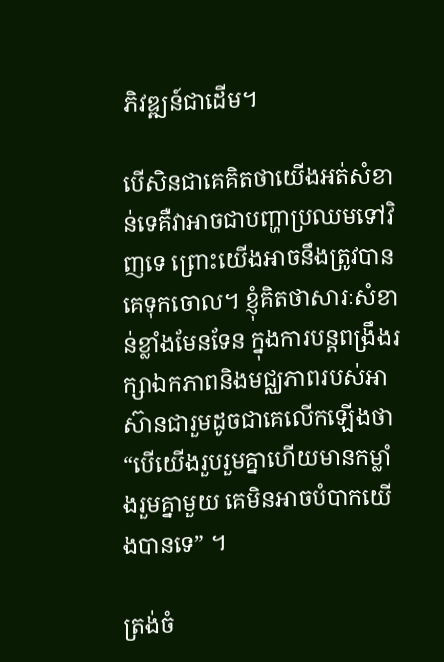ភិវឌ្ឍន៍ជាដើម។

បើសិនជាគេគិតថាយើងអត់សំខាន់ទេគឺវាអាចជាបញ្ហាប្រឈមទៅវិញទេ ព្រោះយើងអាចនឹងត្រូវបានគេទុកចោល។ ខ្ញុំគិតថាសារៈសំខាន់ខ្លាំងមែនទែន ក្នុងការបន្តពង្រឹងរក្សាឯកភាពនិងមជ្ឈភាពរបស់អាស៊ានជារួមដូចជាគេលើកឡើងថា“បើយើងរួបរួមគ្នាហើយមានកម្លាំងរួមគ្នាមួយ គេមិនអាចបំបាកយើងបានទេ” ។

ត្រង់ចំ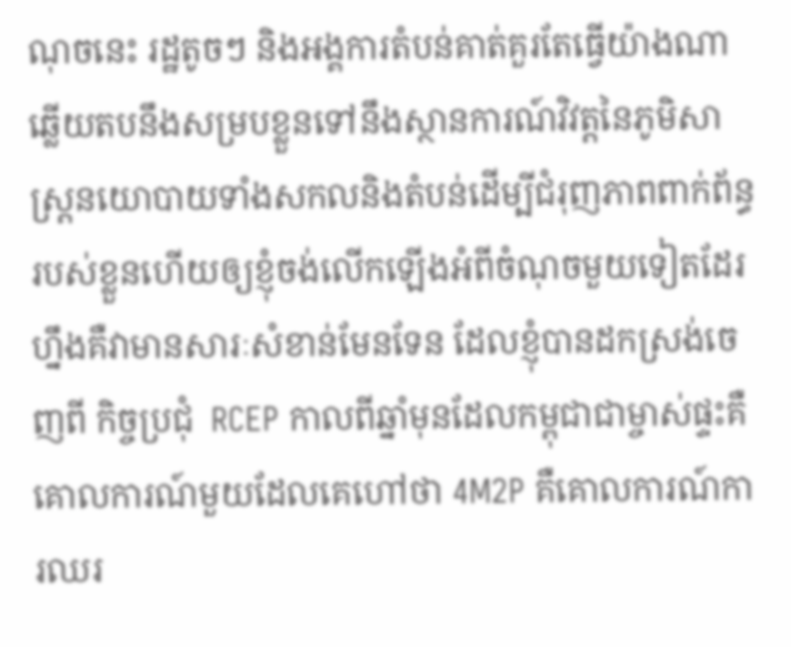ណុចនេះ រដ្ឋតូចៗ និងអង្គការតំបន់គាត់គួរតែធ្វើយ៉ាងណាឆ្លើយតបនឹងសម្របខ្លួនទៅនឹងស្ថានការណ៍វិវត្តនៃភូមិសាស្ត្រនយោបាយទាំងសកលនិងតំបន់ដើម្បីជំរុញភាពពាក់ព័ន្ធរបស់ខ្លួនហើយឲ្យខ្ញុំចង់លើកឡើងអំពីចំណុចមួយទៀតដែរហ្នឹងគឺវាមានសារៈសំខាន់មែនទែន ដែលខ្ញុំបានដកស្រង់ចេញពី កិច្ចប្រជុំ  RCEP កាលពីឆ្នាំមុនដែលកម្ពុជាជាម្ចាស់ផ្ទះគឺគោលការណ៍មួយដែលគេហៅថា 4M2P គឺគោលការណ៍ការឈរ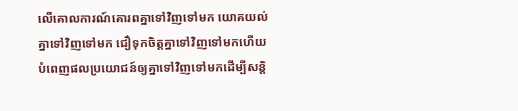លើគោលការណ៍គោរពគ្នាទៅវិញទៅមក យោគយល់គ្នាទៅវិញទៅមក ជឿទុកចិត្តគ្នាទៅវិញទៅមកហើយបំពេញផលប្រយោជន៍ឲ្យគ្នាទៅវិញទៅមកដើម្បីសន្តិ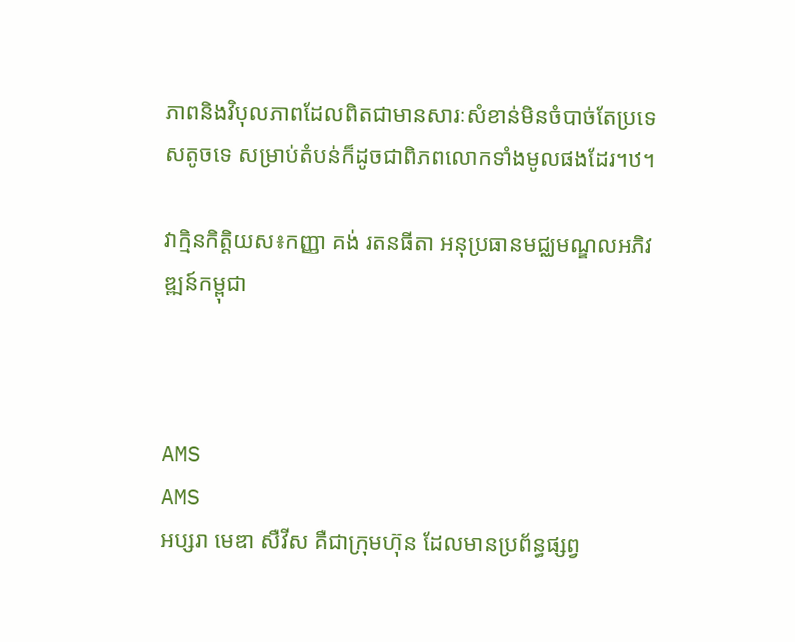ភាពនិងវិបុលភាពដែលពិតជាមានសារៈសំខាន់មិនចំបាច់តែប្រទេសតូចទេ សម្រាប់តំបន់ក៏ដូចជាពិភពលោកទាំងមូលផងដែរ។ឋ។

វាក្មិនកិតិ្តយស៖កញ្ញា គង់ រតនធីតា អនុប្រធានមជ្ឈមណ្ឌលអភិវឌ្ឍន៍កម្ពុជា



AMS
AMS
អប្សរា មេឌា សឺវីស គឺជាក្រុមហ៊ុន ដែលមានប្រព័ន្ធផ្សព្វ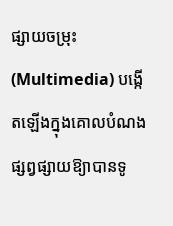ផ្សាយចម្រុះ (Multimedia) បង្កើតឡើងក្នុងគោលបំណងផ្សព្វផ្សាយឱ្យាបានទូ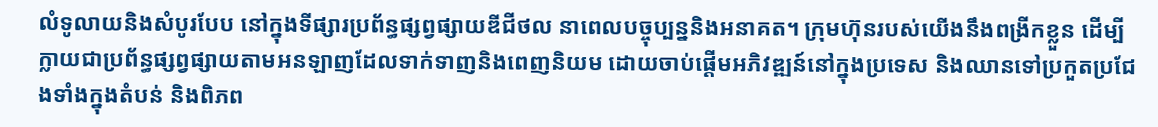លំទូលាយនិងសំបូរបែប នៅក្នុងទីផ្សារប្រព័ន្ធផ្សព្វផ្សាយឌីជីថល នាពេលបច្ចុប្បន្ននិងអនាគត។ ក្រុមហ៊ុនរបស់យើងនឹងពង្រីកខ្លួន ដើម្បីក្លាយជាប្រព័ន្ធផ្សព្វផ្សាយតាមអនឡាញដែលទាក់ទាញនិងពេញនិយម ដោយចាប់ផ្តើមអភិវឌ្ឍន៍នៅក្នុងប្រទេស និងឈានទៅប្រកួតប្រជែងទាំងក្នុងតំបន់ និងពិភព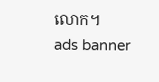លោក។
ads banner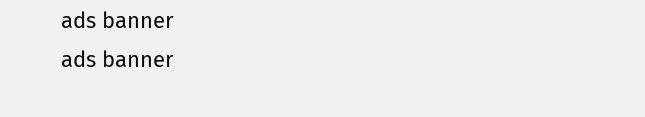ads banner
ads banner